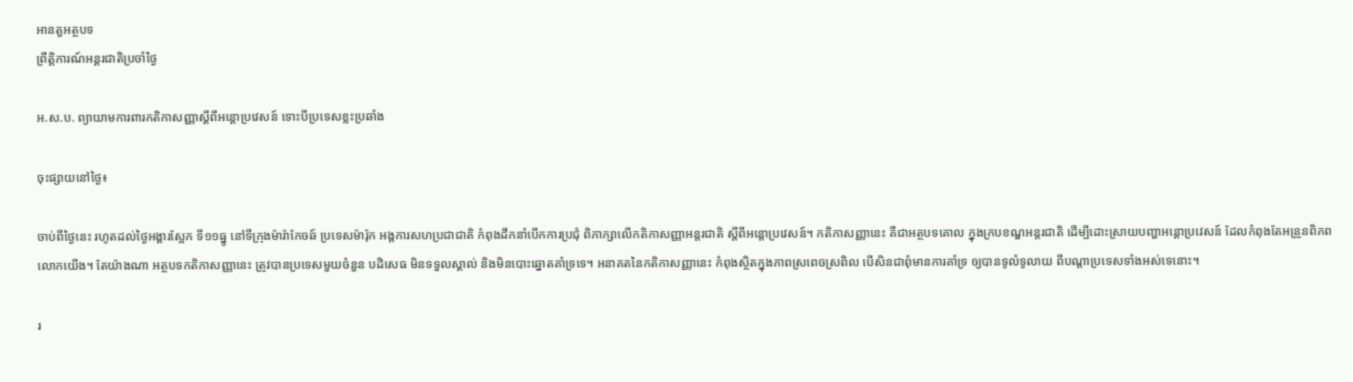អានតួអត្ថបទ
ព្រឹត្តិការណ៍អន្តរជាតិប្រចាំថ្ងៃ

អ.ស.ប. ព្យាយាមការពារកតិកាសញ្ញាស្តីពីអន្តោប្រវេសន៍ ទោះបីប្រទេសខ្លះប្រឆាំង

ចុះផ្សាយនៅថ្ងៃ៖

ចាប់ពីថ្ងៃនេះ រហូតដល់ថ្ងៃអង្គារស្អែក ទី១១ធ្នូ នៅទីក្រុងម៉ារ៉ាកែចឆ៍ ប្រទេសម៉ារ៉ុក អង្គការសហប្រជាជាតិ កំពុងដឹកនាំបើកការប្រជុំ ពិភាក្សាលើកតិកាសញ្ញាអន្តរជាតិ ស្តីពីអន្តោប្រវេសន៍។ កតិកាសញ្ញានេះ គឺជាអត្ថបទគោល ក្នុងក្របខណ្ឌអន្តរជាតិ ដើម្បីដោះស្រាយបញ្ហាអន្តោប្រវេសន៍ ដែលកំពុងតែអន្រួនពិភពលោកយើង។ តែយ៉ាងណា អត្ថបទកតិកាសញ្ញានេះ ត្រូវបានប្រទេសមួយចំនួន បដិសេធ មិនទទួលស្គាល់ និងមិនបោះឆ្នោតគាំទ្រទេ។ អនាគតនៃកតិកាសញ្ញានេះ កំពុងស្ថិតក្នុងភាពស្រពេចស្រពិល បើសិនជាពុំមានការគាំទ្រ ឲ្យបានទូលំទូលាយ ពីបណ្តាប្រទេសទាំងអស់ទេនោះ។

រ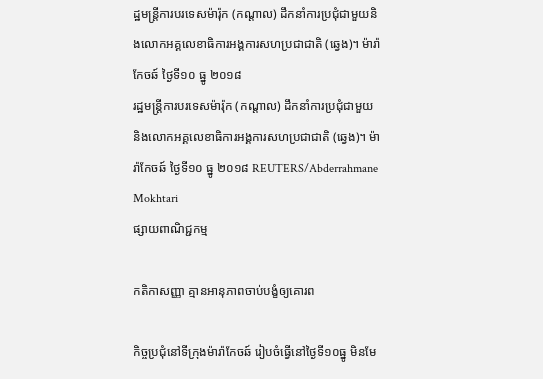ដ្ឋមន្ត្រីការបរទេសម៉ារ៉ុក (កណ្តាល) ដឹកនាំការប្រជុំជាមួយនិងលោកអគ្គលេខាធិការអង្គការសហប្រជាជាតិ (ឆ្វេង)។ ម៉ារ៉ាកែចឆ៍ ថ្ងៃទី១០ ធ្នូ ២០១៨
រដ្ឋមន្ត្រីការបរទេសម៉ារ៉ុក (កណ្តាល) ដឹកនាំការប្រជុំជាមួយនិងលោកអគ្គលេខាធិការអង្គការសហប្រជាជាតិ (ឆ្វេង)។ ម៉ារ៉ាកែចឆ៍ ថ្ងៃទី១០ ធ្នូ ២០១៨ REUTERS/Abderrahmane Mokhtari
ផ្សាយពាណិជ្ជកម្ម

កតិកាសញ្ញា គ្មានអានុភាពចាប់បង្ខំឲ្យគោរព

កិច្ចប្រជុំនៅទីក្រុងម៉ារ៉ាកែចឆ៍ រៀបចំធ្វើនៅថ្ងៃទី១០ធ្នូ មិនមែ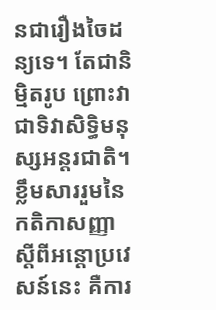នជារឿងចៃដន្យទេ។ តែជានិម្មិតរូប ព្រោះវាជាទិវាសិទ្ធិមនុស្សអន្តរជាតិ។ ខ្លឹមសាររួមនៃកតិកាសញ្ញាស្តីពីអន្តោប្រវេសន៍នេះ គឺការ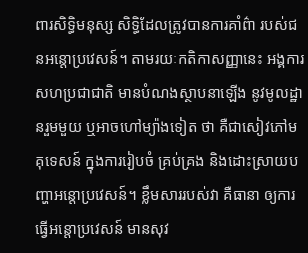ពារសិទ្ធិមនុស្ស សិទ្ធិដែលត្រូវបានការគាំព៌ា របស់ជនអន្តោប្រវេសន៍។ តាមរយៈកតិកាសញ្ញានេះ អង្គការសហប្រជាជាតិ មានបំណងស្ថាបនាឡើង នូវមូលដ្ឋានរួមមួយ ឬអាចហៅម្យ៉ាងទៀត ថា គឺជាសៀវភៅមគុទេសន៍ ក្នុងការរៀបចំ គ្រប់គ្រង និងដោះស្រាយបញ្ហាអន្តោប្រវេសន៍។ ខ្លឹមសាររបស់វា គឺធានា ឲ្យការធ្វើអន្តោប្រវេសន៍ មានសុវ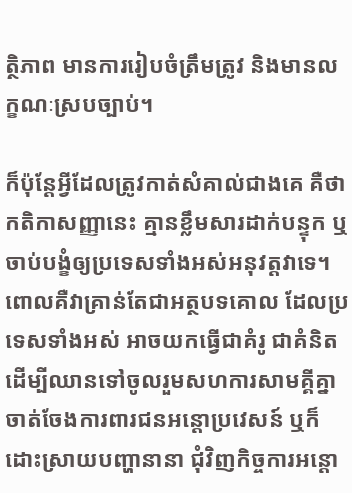ត្ថិភាព មានការរៀបចំត្រឹមត្រូវ និងមានលក្ខណៈស្របច្បាប់។

ក៏ប៉ុន្តែអ្វីដែលត្រូវកាត់សំគាល់ជាងគេ គឺថាកតិកាសញ្ញានេះ គ្មានខ្លឹមសារដាក់បន្ទុក ឬចាប់បង្ខំឲ្យប្រទេសទាំងអស់អនុវត្តវាទេ។ ពោលគឺវាគ្រាន់តែជាអត្ថបទគោល ដែលប្រទេសទាំងអស់ អាចយកធ្វើជាគំរូ ជាគំនិត ដើម្បីឈានទៅចូលរួមសហការសាមគ្គីគ្នា ចាត់ចែងការពារជនអន្តោប្រវេសន៍ ឬក៏ដោះស្រាយបញ្ហានានា ជុំវិញកិច្ចការអន្តោ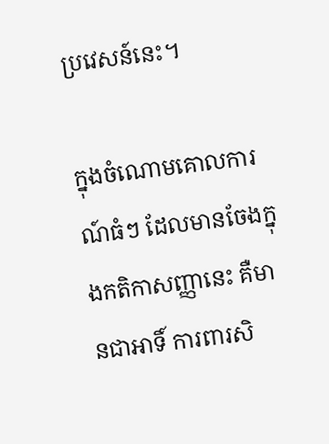ប្រវេសន៍នេះ។

ក្នុងចំណោមគោលការណ៍ធំៗ ដែលមានចែងក្នុងកតិកាសញ្ញានេះ គឺមានជាអាទិ៍ ការពារសិ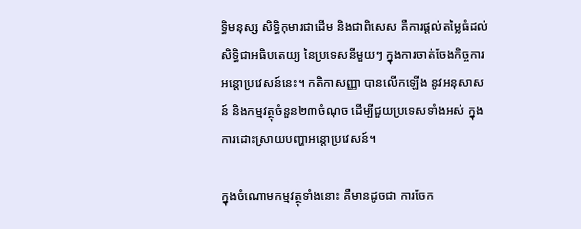ទ្ធិមនុស្ស សិទ្ធិកុមារជាដើម និងជាពិសេស គឺការផ្តល់តម្លៃធំដល់សិទ្ធិជាអធិបតេយ្យ នៃប្រទេសនីមួយៗ ក្នុងការចាត់ចែងកិច្ចការអន្តោប្រវេសន៍នេះ។ កតិកាសញ្ញា បានលើកឡើង នូវអនុសាសន៍ និងកម្មវត្ថុចំនួន២៣ចំណុច ដើម្បីជួយប្រទេសទាំងអស់ ក្នុងការដោះស្រាយបញ្ហាអន្តោប្រវេសន៍។

ក្នុងចំណោមកម្មវត្ថុទាំងនោះ គឺមានដូចជា ការចែក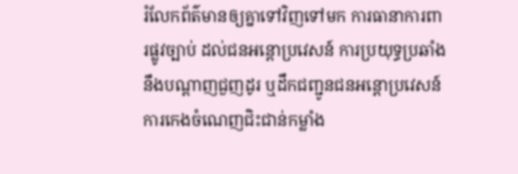រំលែកព័ត៌មានឲ្យគ្នាទៅវិញទៅមក ការធានាការពារផ្លូវច្បាប់ ដល់ជនអន្តោប្រវេសន៍ ការប្រយុទ្ធប្រឆាំង នឹងបណ្តាញជួញដូរ ឬដឹកជញ្ជូនជនអន្តោប្រវេសន៍ ការកេងចំណេញជិះជាន់កម្លាំង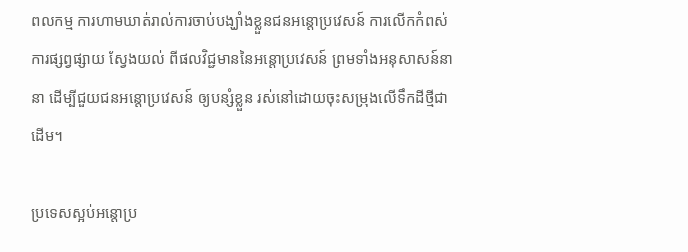ពលកម្ម ការហាមឃាត់រាល់ការចាប់បង្ឃាំងខ្លួនជនអន្តោប្រវេសន៍ ការលើកកំពស់ការផ្សព្វផ្សាយ ស្វែងយល់ ពីផលវិជ្ជមាននៃអន្តោប្រវេសន៍ ព្រមទាំងអនុសាសន៍នានា ដើម្បីជួយជនអន្តោប្រវេសន៍ ឲ្យបន្សំខ្លួន រស់នៅដោយចុះសម្រុងលើទឹកដីថ្មីជាដើម។

ប្រទេសស្អប់អន្តោប្រ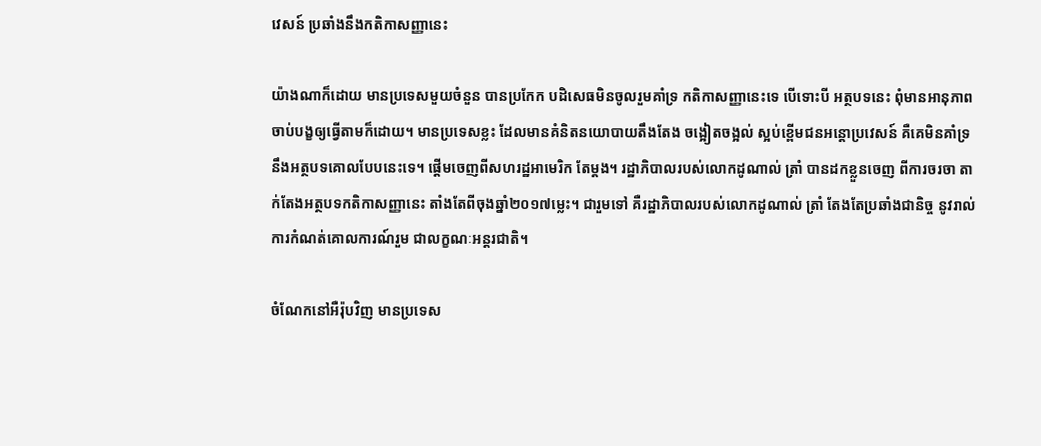វេសន៍ ប្រឆាំងនឹងកតិកាសញ្ញានេះ

យ៉ាងណាក៏ដោយ មានប្រទេសមួយចំនួន បានប្រកែក បដិសេធមិនចូលរួមគាំទ្រ កតិកាសញ្ញានេះទេ បើទោះបី អត្ថបទនេះ ពុំមានអានុភាពចាប់បង្ខឲ្យធ្វើតាមក៏ដោយ។ មានប្រទេសខ្លះ ដែលមានគំនិតនយោបាយតឹងតែង ចង្អៀតចង្អល់ ស្អប់ខ្ពើមជនអន្តោប្រវេសន៍ គឺគេមិនគាំទ្រនឹងអត្ថបទគោលបែបនេះទេ។ ផ្តើមចេញពីសហរដ្ឋអាមេរិក តែម្តង។ រដ្ឋាភិបាលរបស់លោកដូណាល់ ត្រាំ បានដកខ្លួនចេញ ពីការចរចា តាក់តែងអត្ថបទកតិកាសញ្ញានេះ តាំងតែពីចុងឆ្នាំ២០១៧ម្លេះ។ ជារួមទៅ គឺរដ្ឋាភិបាលរបស់លោកដូណាល់ ត្រាំ តែងតែប្រឆាំងជានិច្ច នូវរាល់ការកំណត់គោលការណ៍រួម ជាលក្ខណៈអន្តរជាតិ។

ចំណែកនៅអឺរ៉ុបវិញ មានប្រទេស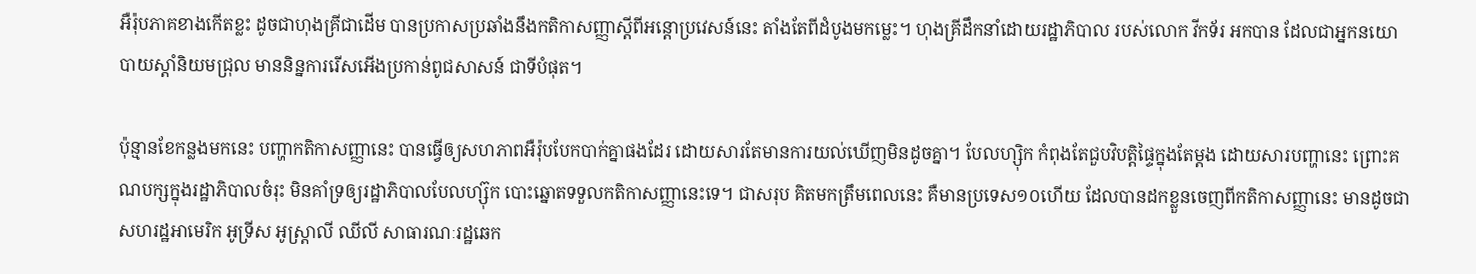អឺរ៉ុបភាគខាងកើតខ្លះ ដូចជាហុងគ្រីជាដើម បានប្រកាសប្រឆាំងនឹងកតិកាសញ្ញាស្តីពីអន្តោប្រវេសន៍នេះ តាំងតែពីដំបូងមកម្លេះ។ ហុងគ្រីដឹកនាំដោយរដ្ឋាភិបាល របស់លោក វីកទ័រ អកបាន ដែលជាអ្នកនយោបាយស្តាំនិយមជ្រុល មាននិន្នការរើសអើងប្រកាន់ពូជសាសន៍ ជាទីបំផុត។

ប៉ុន្មានខែកន្លងមកនេះ បញ្ហាកតិកាសញ្ញានេះ បានធ្វើឲ្យសហភាពអឺរ៉ុបបែកបាក់គ្នាផងដែរ ដោយសារតែមានការយល់ឃើញមិនដូចគ្នា។ បែលហ្ស៊ិក កំពុងតែជួបវិបត្តិផ្ទៃក្នុងតែម្តង ដោយសារបញ្ហានេះ ព្រោះគណបក្សក្នុងរដ្ឋាភិបាលចំរុះ មិនគាំទ្រឲ្យរដ្ឋាភិបាលបែលហ្ស៊ុក បោះឆ្នោតទទួលកតិកាសញ្ញានេះទេ។ ជាសរុប គិតមកត្រឹមពេលនេះ គឺមានប្រទេស១០ហើយ ដែលបានដកខ្លួនចេញពីកតិកាសញ្ញានេះ មានដូចជា សហរដ្ឋអាមេរិក អូទ្រីស អូស្ត្រាលី ឈីលី សាធារណៈរដ្ឋឆេក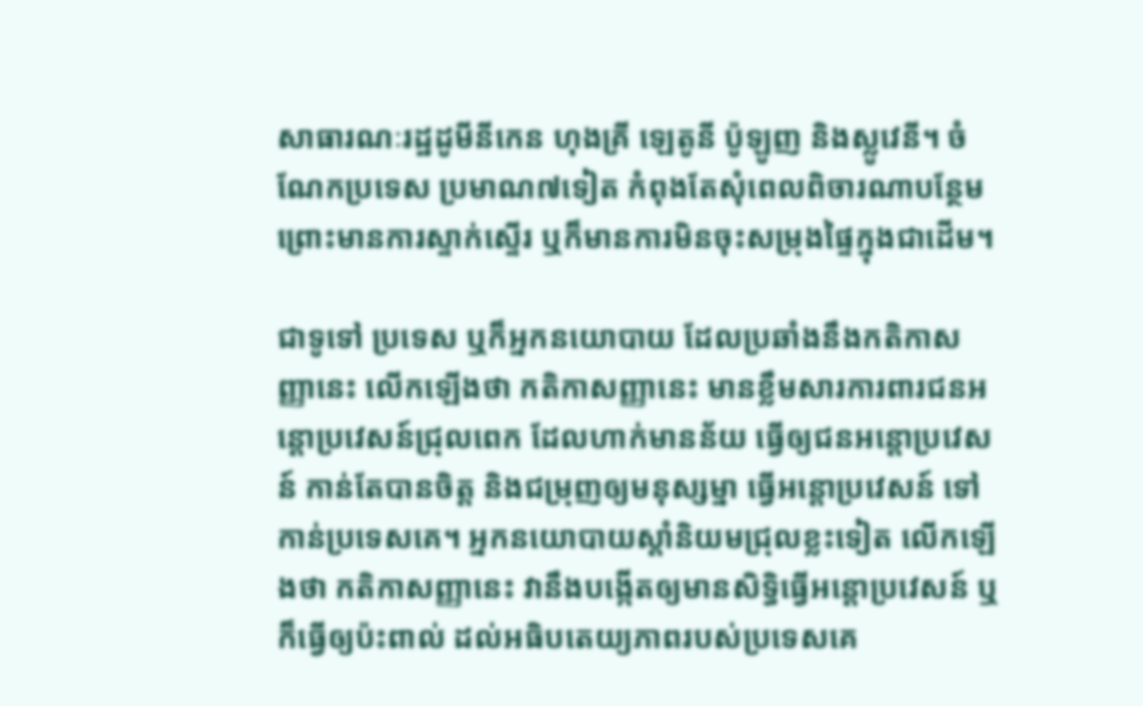សាធារណៈរដ្ឋដូមីនីកេន ហុងគ្រី ឡេតូនី ប៉ូឡូញ និងស្លូវេនី។ ចំណែកប្រទេស ប្រមាណ៧ទៀត កំពុងតែសុំពេលពិចារណាបន្ថែម ព្រោះមានការស្ទាក់ស្ទើរ ឬក៏មានការមិនចុះសម្រុងផ្ទៃក្នុងជាដើម។

ជាទូទៅ ប្រទេស ឬក៏អ្នកនយោបាយ ដែលប្រឆាំងនឹងកតិកាសញ្ញានេះ លើកឡើងថា កតិកាសញ្ញានេះ មានខ្លឹមសារការពារជនអន្តោប្រវេសន៍ជ្រុលពេក ដែលហាក់មានន័យ ធ្វើឲ្យជនអន្តោប្រវេសន៍ កាន់តែបានចិត្ត និងជម្រុញឲ្យមនុស្សម្នា ធ្វើអន្តោប្រវេសន៍ ទៅកាន់ប្រទេសគេ។ អ្នកនយោបាយស្តាំនិយមជ្រុលខ្លះទៀត លើកឡើងថា កតិកាសញ្ញានេះ វានឹងបង្កើតឲ្យមានសិទ្ធិធ្វើអន្តោប្រវេសន៍ ឬ ក៏ធ្វើឲ្យប៉ះពាល់ ដល់អធិបតេយ្យភាពរបស់ប្រទេសគេ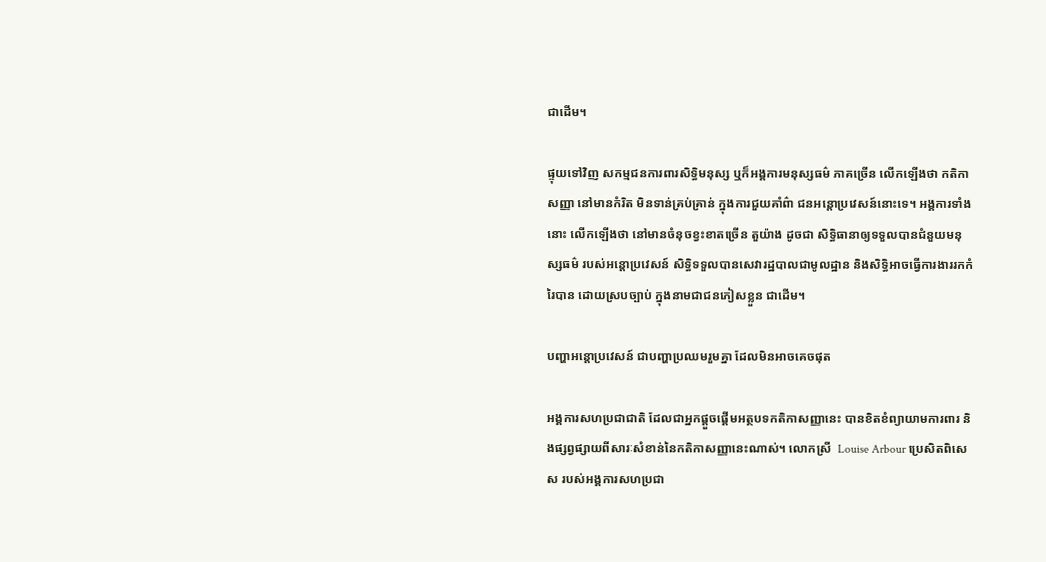ជាដើម។

ផ្ទុយទៅវិញ សកម្មជនការពារសិទ្ធិមនុស្ស ឬក៏អង្គការមនុស្សធម៌ ភាគច្រើន លើកឡើងថា កតិកាសញ្ញា នៅមានកំរិត មិនទាន់គ្រប់គ្រាន់ ក្នុងការជួយគាំព៌ា ជនអន្តោប្រវេសន៍នោះទេ។ អង្គការទាំងនោះ លើកឡើងថា នៅមានចំនុចខ្វះខាតច្រើន តួយ៉ាង ដូចជា សិទ្ធិធានាឲ្យទទួលបានជំនួយមនុស្សធម៌ របស់អន្តោប្រវេសន៍ សិទ្ធិទទួលបានសេវារដ្ឋបាលជាមូលដ្ឋាន និងសិទ្ធិអាចធ្វើការងាររកកំរៃបាន ដោយស្របច្បាប់ ក្នុងនាមជាជនភៀសខ្លួន ជាដើម។

បញ្ហាអន្តោប្រវេសន៍ ជាបញ្ហាប្រឈមរួមគ្នា ដែលមិនអាចគេចផុត

អង្គការសហប្រជាជាតិ ដែលជាអ្នកផ្តួចផ្តើមអត្ថបទកតិកាសញ្ញានេះ បានខិតខំព្យាយាមការពារ និងផ្សព្វផ្សាយពីសារៈសំខាន់នៃកតិកាសញ្ញានេះណាស់។ លោកស្រី  Louise Arbour ប្រេសិតពិសេស របស់អង្គការសហប្រជា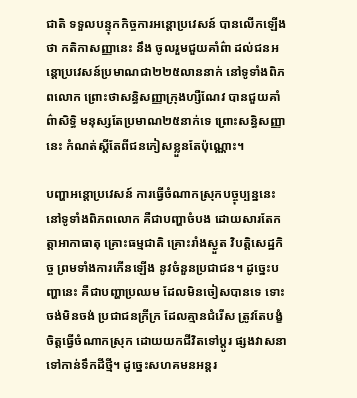ជាតិ ទទួលបន្ទុកកិច្ចការអន្តោប្រវេសន៍ បានលើកឡើងថា កតិកាសញ្ញានេះ នឹង ចូលរួមជួយគាំព៌ា ដល់ជនអន្តោប្រវេសន៍ប្រមាណជា២២៥លាននាក់ នៅទូទាំងពិភពលោក ព្រោះថាសន្ធិសញ្ញាក្រុងហ្សឺណែវ បានជួយគាំព៌ាសិទ្ធិ មនុស្សតែប្រមាណ២៥នាក់ទេ ព្រោះសន្ធិសញ្ញានេះ កំណត់ស្តីតែពីជនភៀសខ្លួនតែប៉ុណ្ណោះ។

បញ្ហាអន្តោប្រវេសន៍ ការធ្វើចំណាកស្រុកបច្ចុប្បន្ននេះ នៅទូទាំងពិភពលោក គឺជាបញ្ហាចំបង ដោយសារតែកត្តាអាកាធាតុ គ្រោះធម្មជាតិ គ្រោះរាំងស្ងួត វិបត្តិសេដ្ឋកិច្ច ព្រមទាំងការកើនឡើង នូវចំនួនប្រជាជន។ ដូច្នេះបញ្ហានេះ គឺជាបញ្ហាប្រឈម ដែលមិនចៀសបានទេ ទោះចង់មិនចង់ ប្រជាជនក្រីក្រ ដែលគ្មានជំរើស ត្រូវតែបង្ខំចិត្តធ្វើចំណាកស្រុក ដោយយកជីវិតទៅប្តូរ ផ្សងវាសនាទៅកាន់ទឹកដីថ្មី។ ដូច្នេះសហគមនអន្តរ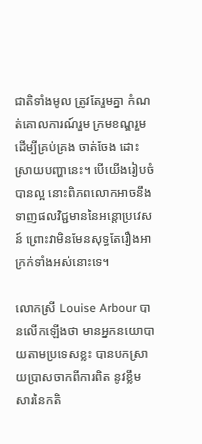ជាតិទាំងមូល ត្រូវតែរួមគ្នា កំណត់គោលការណ៍រួម ក្រមខណ្ឌរួម ដើម្បីគ្រប់គ្រង ចាត់ចែង ដោះស្រាយបញ្ហានេះ។ បើយើងរៀបចំបានល្អ នោះពិភពលោកអាចនឹងទាញផលវិជ្ជមាននៃអន្តោប្រវេសន៍ ព្រោះវាមិនមែនសុទ្ធតែរឿងអាក្រក់ទាំងអស់នោះទេ។

លោកស្រី Louise Arbour បានលើកឡើងថា មានអ្នកនយោបាយតាមប្រទេសខ្លះ បានបកស្រាយប្រាសចាកពីការពិត នូវខ្លឹមសារនៃកតិ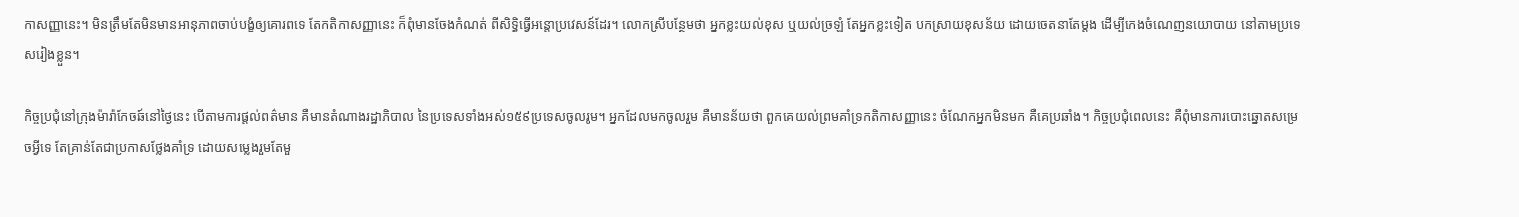កាសញ្ញានេះ។ មិនត្រឹមតែមិនមានអានុភាពចាប់បង្ខំឲ្យគោរពទេ តែកតិកាសញ្ញានេះ ក៏ពុំមានចែងកំណត់ ពីសិទ្ធិធ្វើអន្តោប្រវេសន៍ដែរ។ លោកស្រីបន្ថែមថា អ្នកខ្លះយល់ខុស ឬយល់ច្រឡំ តែអ្នកខ្លះទៀត បកស្រាយខុសន័យ ដោយចេតនាតែម្តង ដើម្បីកេងចំណេញនយោបាយ នៅតាមប្រទេសរៀងខ្លួន។

កិច្ចប្រជុំនៅក្រុងម៉ារ៉ាកែចឆ៍នៅថ្ងៃនេះ បើតាមការផ្តល់ពត៌មាន គឺមានតំណាងរដ្ឋាភិបាល នៃប្រទេសទាំងអស់១៥៩ប្រទេសចូលរូម។ អ្នកដែលមកចូលរួម គឺមានន័យថា ពួកគេយល់ព្រមគាំទ្រកតិកាសញ្ញានេះ ចំណែកអ្នកមិនមក គឺគេប្រឆាំង។ កិច្ចប្រជុំពេលនេះ គឺពុំមានការបោះឆ្នោតសម្រេចអ្វីទេ តែគ្រាន់តែជាប្រកាសថ្លែងគាំទ្រ ដោយសម្លេងរួមតែមួ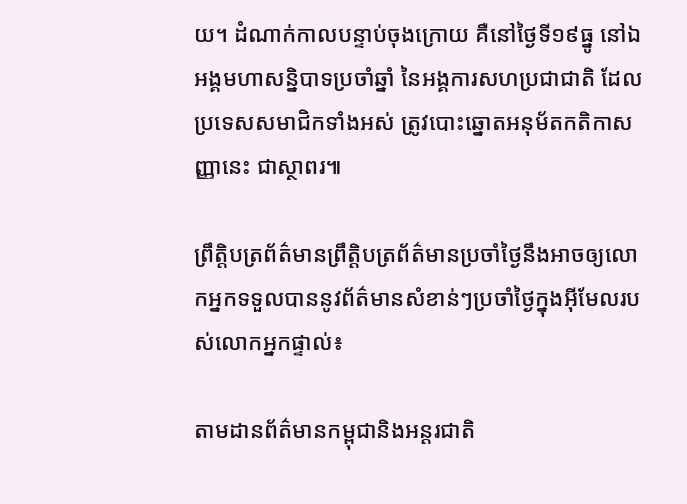យ។ ដំណាក់កាលបន្ទាប់ចុងក្រោយ គឺនៅថ្ងៃទី១៩ធ្នូ នៅឯអង្គមហាសន្និបាទប្រចាំឆ្នាំ នៃអង្គការសហប្រជាជាតិ ដែលប្រទេសសមាជិកទាំងអស់ ត្រូវបោះឆ្នោតអនុម័តកតិកាសញ្ញានេះ ជាស្ថាពរ៕

ព្រឹត្តិបត្រព័ត៌មានព្រឹត្តិបត្រព័ត៌មានប្រចាំថ្ងៃនឹងអាចឲ្យលោកអ្នកទទួលបាននូវព័ត៌មានសំខាន់ៗប្រចាំថ្ងៃក្នុងអ៊ីមែលរបស់លោកអ្នកផ្ទាល់៖

តាមដានព័ត៌មានកម្ពុជានិងអន្តរជាតិ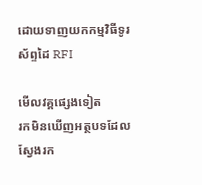ដោយទាញយកកម្មវិធីទូរស័ព្ទដៃ RFI

មើលវគ្គផ្សេងទៀត
រកមិនឃើញអត្ថបទដែលស្វែងរក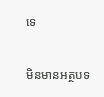ទេ

មិនមានអត្ថបទ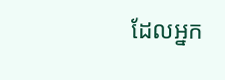ដែលអ្នក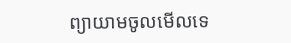ព្យាយាមចូលមើលទេ